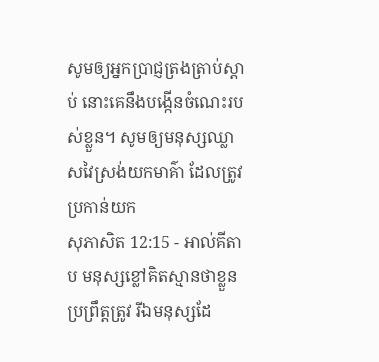សូមឲ្យអ្នកប្រាជ្ញត្រងត្រាប់ស្ដាប់ នោះគេនឹងបង្កើនចំណេះរបស់ខ្លួន។ សូមឲ្យមនុស្សឈ្លាសវៃស្រង់យកមាគ៌ា ដែលត្រូវប្រកាន់យក
សុភាសិត 12:15 - អាល់គីតាប មនុស្សខ្លៅគិតស្មានថាខ្លួនប្រព្រឹត្តត្រូវ រីឯមនុស្សដែ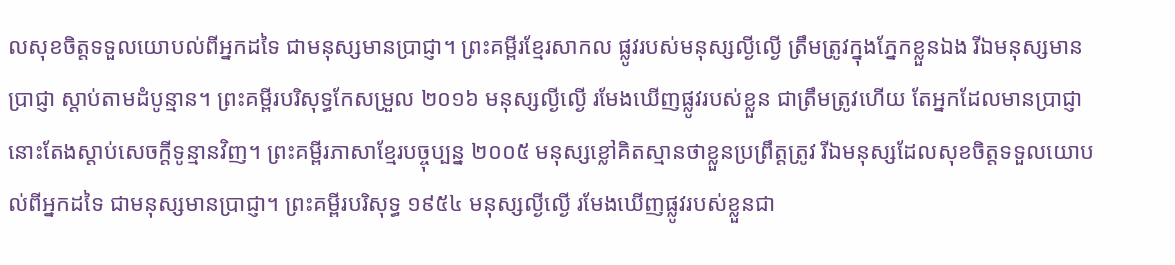លសុខចិត្តទទួលយោបល់ពីអ្នកដទៃ ជាមនុស្សមានប្រាជ្ញា។ ព្រះគម្ពីរខ្មែរសាកល ផ្លូវរបស់មនុស្សល្ងីល្ងើ ត្រឹមត្រូវក្នុងភ្នែកខ្លួនឯង រីឯមនុស្សមានប្រាជ្ញា ស្ដាប់តាមដំបូន្មាន។ ព្រះគម្ពីរបរិសុទ្ធកែសម្រួល ២០១៦ មនុស្សល្ងីល្ងើ រមែងឃើញផ្លូវរបស់ខ្លួន ជាត្រឹមត្រូវហើយ តែអ្នកដែលមានប្រាជ្ញា នោះតែងស្តាប់សេចក្ដីទូន្មានវិញ។ ព្រះគម្ពីរភាសាខ្មែរបច្ចុប្បន្ន ២០០៥ មនុស្សខ្លៅគិតស្មានថាខ្លួនប្រព្រឹត្តត្រូវ រីឯមនុស្សដែលសុខចិត្តទទួលយោបល់ពីអ្នកដទៃ ជាមនុស្សមានប្រាជ្ញា។ ព្រះគម្ពីរបរិសុទ្ធ ១៩៥៤ មនុស្សល្ងីល្ងើ រមែងឃើញផ្លូវរបស់ខ្លួនជា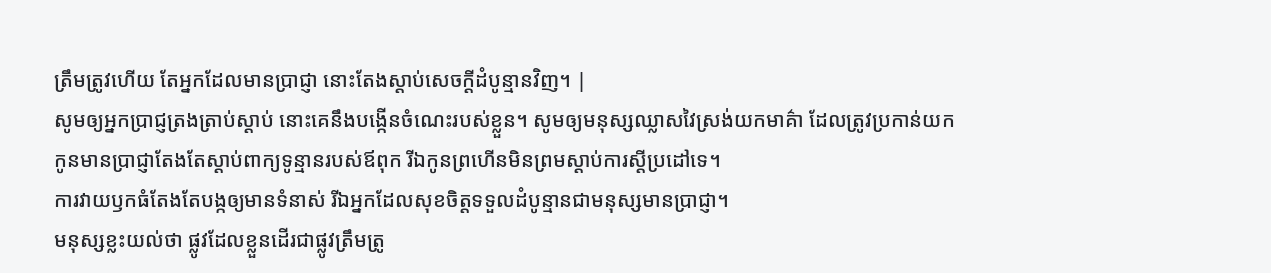ត្រឹមត្រូវហើយ តែអ្នកដែលមានប្រាជ្ញា នោះតែងស្តាប់សេចក្ដីដំបូន្មានវិញ។ |
សូមឲ្យអ្នកប្រាជ្ញត្រងត្រាប់ស្ដាប់ នោះគេនឹងបង្កើនចំណេះរបស់ខ្លួន។ សូមឲ្យមនុស្សឈ្លាសវៃស្រង់យកមាគ៌ា ដែលត្រូវប្រកាន់យក
កូនមានប្រាជ្ញាតែងតែស្ដាប់ពាក្យទូន្មានរបស់ឪពុក រីឯកូនព្រហើនមិនព្រមស្ដាប់ការស្ដីប្រដៅទេ។
ការវាយឫកធំតែងតែបង្កឲ្យមានទំនាស់ រីឯអ្នកដែលសុខចិត្តទទួលដំបូន្មានជាមនុស្សមានប្រាជ្ញា។
មនុស្សខ្លះយល់ថា ផ្លូវដែលខ្លួនដើរជាផ្លូវត្រឹមត្រូ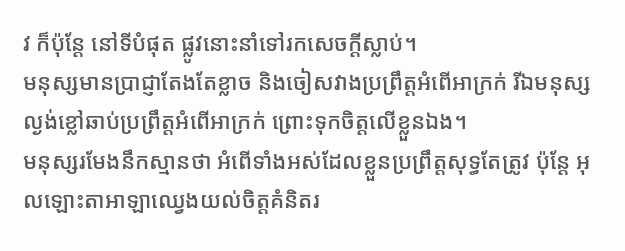វ ក៏ប៉ុន្តែ នៅទីបំផុត ផ្លូវនោះនាំទៅរកសេចក្ដីស្លាប់។
មនុស្សមានប្រាជ្ញាតែងតែខ្លាច និងចៀសវាងប្រព្រឹត្តអំពើអាក្រក់ រីឯមនុស្សល្ងង់ខ្លៅឆាប់ប្រព្រឹត្តអំពើអាក្រក់ ព្រោះទុកចិត្តលើខ្លួនឯង។
មនុស្សរមែងនឹកស្មានថា អំពើទាំងអស់ដែលខ្លួនប្រព្រឹត្តសុទ្ធតែត្រូវ ប៉ុន្តែ អុលឡោះតាអាឡាឈ្វេងយល់ចិត្តគំនិតរ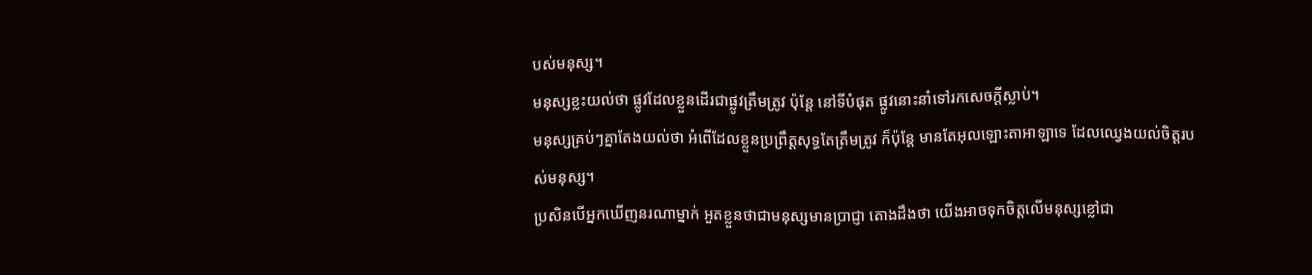បស់មនុស្ស។
មនុស្សខ្លះយល់ថា ផ្លូវដែលខ្លួនដើរជាផ្លូវត្រឹមត្រូវ ប៉ុន្តែ នៅទីបំផុត ផ្លូវនោះនាំទៅរកសេចក្ដីស្លាប់។
មនុស្សគ្រប់ៗគ្នាតែងយល់ថា អំពើដែលខ្លួនប្រព្រឹត្តសុទ្ធតែត្រឹមត្រូវ ក៏ប៉ុន្តែ មានតែអុលឡោះតាអាឡាទេ ដែលឈ្វេងយល់ចិត្តរបស់មនុស្ស។
ប្រសិនបើអ្នកឃើញនរណាម្នាក់ អួតខ្លួនថាជាមនុស្សមានប្រាជ្ញា តោងដឹងថា យើងអាចទុកចិត្តលើមនុស្សខ្លៅជា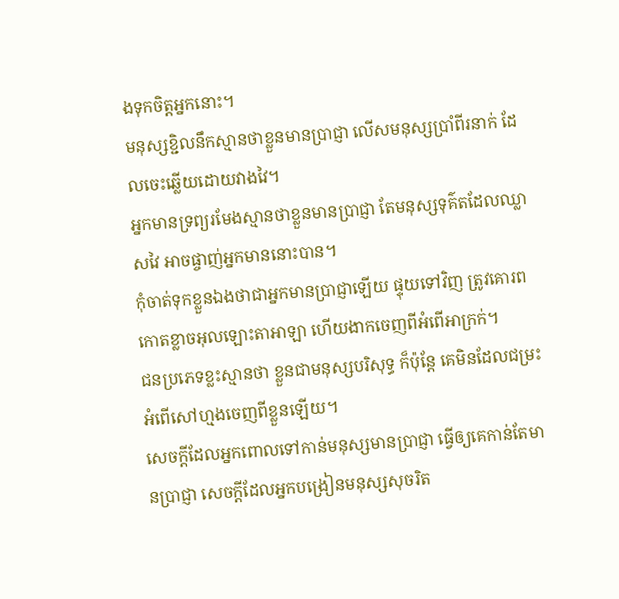ងទុកចិត្តអ្នកនោះ។
មនុស្សខ្ជិលនឹកស្មានថាខ្លួនមានប្រាជ្ញា លើសមនុស្សប្រាំពីរនាក់ ដែលចេះឆ្លើយដោយវាងវៃ។
អ្នកមានទ្រព្យរមែងស្មានថាខ្លួនមានប្រាជ្ញា តែមនុស្សទុគ៌តដែលឈ្លាសវៃ អាចផ្ចាញ់អ្នកមាននោះបាន។
កុំចាត់ទុកខ្លួនឯងថាជាអ្នកមានប្រាជ្ញាឡើយ ផ្ទុយទៅវិញ ត្រូវគោរពកោតខ្លាចអុលឡោះតាអាឡា ហើយងាកចេញពីអំពើអាក្រក់។
ជនប្រភេទខ្លះស្មានថា ខ្លួនជាមនុស្សបរិសុទ្ធ ក៏ប៉ុន្តែ គេមិនដែលជម្រះអំពើសៅហ្មងចេញពីខ្លួនឡើយ។
សេចក្ដីដែលអ្នកពោលទៅកាន់មនុស្សមានប្រាជ្ញា ធ្វើឲ្យគេកាន់តែមានប្រាជ្ញា សេចក្ដីដែលអ្នកបង្រៀនមនុស្សសុចរិត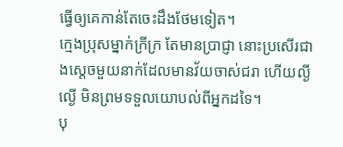ធ្វើឲ្យគេកាន់តែចេះដឹងថែមទៀត។
ក្មេងប្រុសម្នាក់ក្រីក្រ តែមានប្រាជ្ញា នោះប្រសើរជាងស្ដេចមួយនាក់ដែលមានវ័យចាស់ជរា ហើយល្ងីល្ងើ មិនព្រមទទួលយោបល់ពីអ្នកដទៃ។
បុ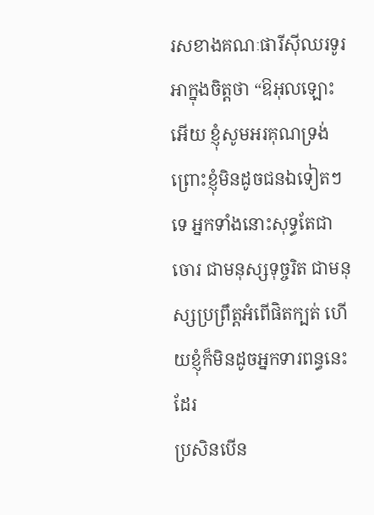រសខាងគណៈផារីស៊ីឈរទូរអាក្នុងចិត្ដថា “ឱអុលឡោះអើយ ខ្ញុំសូមអរគុណទ្រង់ ព្រោះខ្ញុំមិនដូចជនឯទៀតៗទេ អ្នកទាំងនោះសុទ្ធតែជាចោរ ជាមនុស្សទុច្ចរិត ជាមនុស្សប្រព្រឹត្ដអំពើផិតក្បត់ ហើយខ្ញុំក៏មិនដូចអ្នកទារពន្ធនេះដែរ
ប្រសិនបើន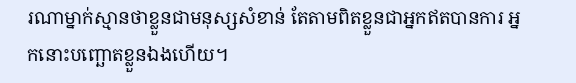រណាម្នាក់ស្មានថាខ្លួនជាមនុស្សសំខាន់ តែតាមពិតខ្លួនជាអ្នកឥតបានការ អ្នកនោះបញ្ឆោតខ្លួនឯងហើយ។